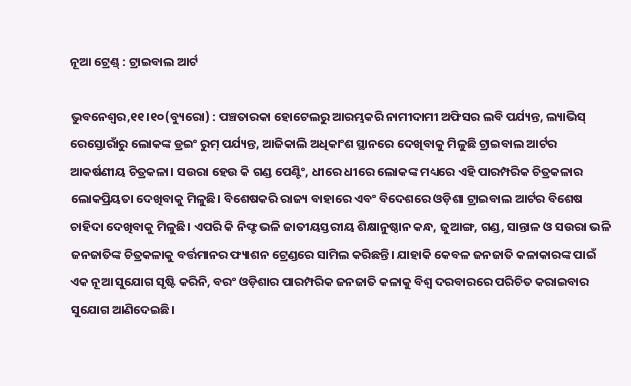ନୂଆ ଟ୍ରେଣ୍ଡ୍‌ : ଟ୍ରାଇବାଲ ଆର୍ଟ

ଭୁବନେଶ୍ୱର,୧୧।୧୦(ବ୍ୟୁରୋ) : ପଞ୍ଚତାରକା ହୋଟେଲରୁ ଆରମ୍ଭକରି ନାମୀଦାମୀ ଅଫିସର ଲବି ପର୍ଯ୍ୟନ୍ତ, ଲ୍ୟାଭିସ୍‌ ରେସ୍ତୋରାଁରୁ ଲୋକଙ୍କ ଡ୍ରଇଂ ରୁମ୍‌ ପର୍ଯ୍ୟନ୍ତ, ଆଜିକାଲି ଅଧିକାଂଶ ସ୍ଥାନରେ ଦେଖିବାକୁ ମିଳୁଛି ଟ୍ରାଇବାଲ ଆର୍ଟର ଆକର୍ଷଣୀୟ ଚିତ୍ରକଳା। ସଉରା ହେଉ କି ଗଣ୍ଡ ପେଣ୍ଟିଂ, ଧୀରେ ଧୀରେ ଲୋକଙ୍କ ମଧ୍ୟରେ ଏହି ପାରମ୍ପରିକ ଚିତ୍ରକଳାର ଲୋକପ୍ରିୟତା ଦେଖିବାକୁ ମିଳୁଛି। ବିଶେଷକରି ରାଜ୍ୟ ବାହାରେ ଏବଂ ବିଦେଶରେ ଓଡ଼ିଶା ଟ୍ରାଇବାଲ ଆର୍ଟର ବିଶେଷ ଚାହିଦା ଦେଖିବାକୁ ମିଳୁଛି। ଏପରି କି ନିଫ୍ଟ ଭଳି ଜାତୀୟସ୍ତରୀୟ ଶିକ୍ଷାନୁଷ୍ଠାନ କନ୍ଧ, ଜୁଆଙ୍ଗ, ଗଣ୍ଡ, ସାନ୍ତାଳ ଓ ସଉରା ଭଳି ଜନଜାତିଙ୍କ ଚିତ୍ରକଳାକୁ ବର୍ତ୍ତମାନର ଫ୍ୟାଶନ ଟ୍ରେଣ୍ଡରେ ସାମିଲ କରିଛନ୍ତି। ଯାହାକି କେବଳ ଜନଜାତି କଳାକାରଙ୍କ ପାଇଁ ଏକ ନୂଆ ସୁଯୋଗ ସୃଷ୍ଟି କରିନି, ବରଂ ଓଡ଼ିଶାର ପାରମ୍ପରିକ ଜନଜାତି କଳାକୁ ବିଶ୍ୱ ଦରବାରରେ ପରିଚିତ କରାଇବାର ସୁଯୋଗ ଆଣିଦେଇଛି।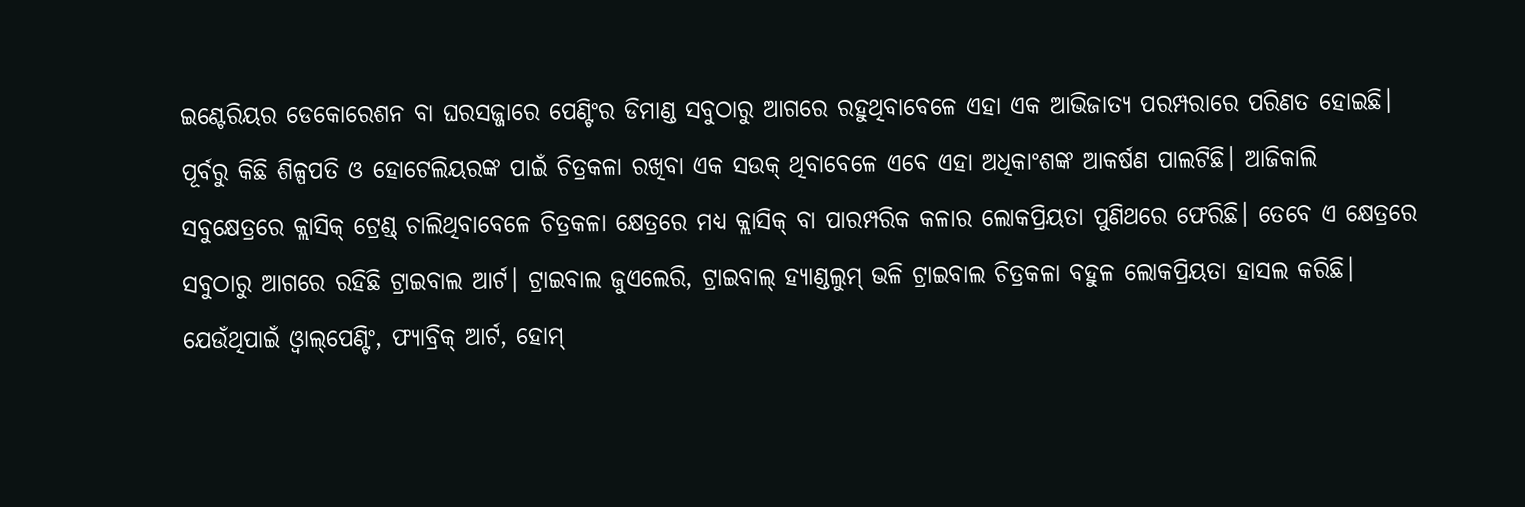ଇଣ୍ଟେରିୟର ଡେକୋରେଶନ ବା ଘରସଜ୍ଜାରେ ପେଣ୍ଟିଂର ଡିମାଣ୍ଡ ସବୁଠାରୁ ଆଗରେ ରହୁଥିବାବେଳେ ଏହା ଏକ ଆଭିଜାତ୍ୟ ପରମ୍ପରାରେ ପରିଣତ ହୋଇଛି। ପୂର୍ବରୁ କିଛି ଶିଳ୍ପପତି ଓ ହୋଟେଲିୟରଙ୍କ ପାଇଁ ଚିତ୍ରକଳା ରଖିବା ଏକ ସଉକ୍‌ ଥିବାବେଳେ ଏବେ ଏହା ଅଧିକାଂଶଙ୍କ ଆକର୍ଷଣ ପାଲଟିଛି। ଆଜିକାଲି ସବୁକ୍ଷେତ୍ରରେ କ୍ଲାସିକ୍‌ ଟ୍ରେଣ୍ଡ୍‌ ଚାଲିଥିବାବେଳେ ଚିତ୍ରକଳା କ୍ଷେତ୍ରରେ ମଧ୍ୟ କ୍ଲାସିକ୍‌ ବା ପାରମ୍ପରିକ କଳାର ଲୋକପ୍ରିୟତା ପୁଣିଥରେ ଫେରିଛି। ତେବେ ଏ କ୍ଷେତ୍ରରେ ସବୁଠାରୁ ଆଗରେ ରହିଛି ଟ୍ରାଇବାଲ ଆର୍ଟ। ଟ୍ରାଇବାଲ ଜୁଏଲେରି, ଟ୍ରାଇବାଲ୍‌ ହ୍ୟାଣ୍ଡଲୁମ୍‌ ଭଳି ଟ୍ରାଇବାଲ ଚିତ୍ରକଳା ବହୁଳ ଲୋକପ୍ରିୟତା ହାସଲ କରିଛି। ଯେଉଁଥିପାଇଁ ଓ୍ବାଲ୍‌ପେଣ୍ଟିଂ, ଫ୍ୟାବ୍ରିକ୍‌ ଆର୍ଟ, ହୋମ୍‌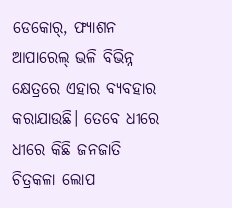ଡେକୋର୍‌, ଫ୍ୟାଶନ ଆପାରେଲ୍‌ ଭଳି ବିଭିନ୍ନ କ୍ଷେତ୍ରରେ ଏହାର ବ୍ୟବହାର କରାଯାଉଛି। ତେବେ ଧୀରେ ଧୀରେ କିଛି ଜନଜାତି ଚିତ୍ରକଳା ଲୋପ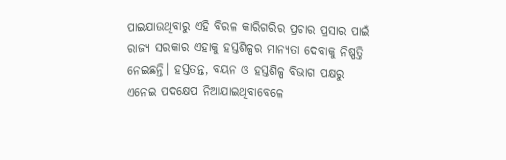ପାଇଯାଉଥିବାରୁ ଏହି ବିରଳ କାରିଗରିର ପ୍ରଚାର ପ୍ରସାର ପାଇଁ ରାଜ୍ୟ ସରକାର ଏହାକୁ ହସ୍ତଶିଳ୍ପର ମାନ୍ୟତା ଦେବାକୁ ନିଷ୍ପତ୍ତି ନେଇଛନ୍ତି। ହସ୍ତତନ୍ତ, ବୟନ ଓ ହସ୍ତଶିଳ୍ପ ବିଭାଗ ପକ୍ଷରୁ ଏନେଇ ପଦକ୍ଷେପ ନିଆଯାଇଥିବାବେଳେ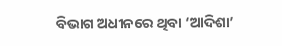ବିଭାଗ ଅଧୀନରେ ଥିବା ‘ଆଦିଶା’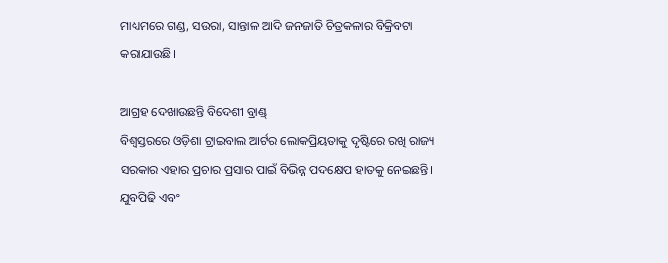ମାଧ୍ୟମରେ ଗଣ୍ଡ, ସଉରା, ସାନ୍ତାଳ ଆଦି ଜନଜାତି ଚିତ୍ରକଳାର ବିକ୍ରିବଟା କରାଯାଉଛି।

ଆଗ୍ରହ ଦେଖାଉଛନ୍ତି ବିଦେଶୀ ବ୍ରାଣ୍ଡ୍‌
ବିଶ୍ୱସ୍ତରରେ ଓଡ଼ିଶା ଟ୍ରାଇବାଲ ଆର୍ଟର ଲୋକପ୍ରିୟତାକୁ ଦୃଷ୍ଟିରେ ରଖି ରାଜ୍ୟ ସରକାର ଏହାର ପ୍ରଚାର ପ୍ରସାର ପାଇଁ ବିଭିନ୍ନ ପଦକ୍ଷେପ ହାତକୁ ନେଇଛନ୍ତି। ଯୁବପିଢି ଏବଂ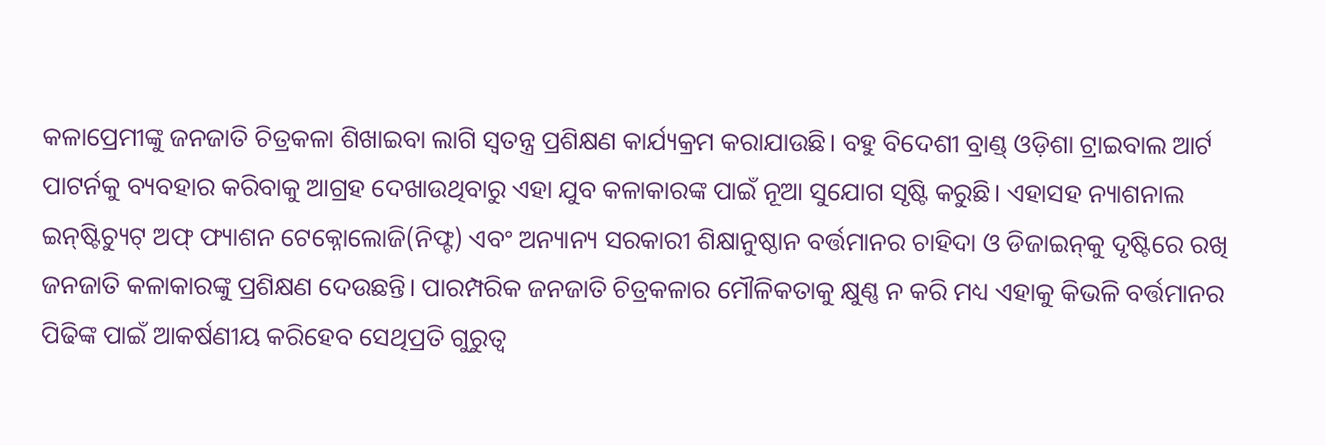କଳାପ୍ରେମୀଙ୍କୁ ଜନଜାତି ଚିତ୍ରକଳା ଶିଖାଇବା ଲାଗି ସ୍ବତନ୍ତ୍ର ପ୍ରଶିକ୍ଷଣ କାର୍ଯ୍ୟକ୍ରମ କରାଯାଉଛି। ବହୁ ବିଦେଶୀ ବ୍ରାଣ୍ଡ୍‌ ଓଡ଼ିଶା ଟ୍ରାଇବାଲ ଆର୍ଟ ପାଟର୍ନକୁ ବ୍ୟବହାର କରିବାକୁ ଆଗ୍ରହ ଦେଖାଉଥିବାରୁ ଏହା ଯୁବ କଳାକାରଙ୍କ ପାଇଁ ନୂଆ ସୁଯୋଗ ସୃଷ୍ଟି କରୁଛି। ଏହାସହ ନ୍ୟାଶନାଲ ଇନ୍‌ଷ୍ଟିଚ୍ୟୁଟ୍‌ ଅଫ୍‌ ଫ୍ୟାଶନ ଟେକ୍ନୋଲୋଜି(ନିଫ୍ଟ) ଏବଂ ଅନ୍ୟାନ୍ୟ ସରକାରୀ ଶିକ୍ଷାନୁଷ୍ଠାନ ବର୍ତ୍ତମାନର ଚାହିଦା ଓ ଡିଜାଇନ୍‌କୁ ଦୃଷ୍ଟିରେ ରଖି ଜନଜାତି କଳାକାରଙ୍କୁ ପ୍ରଶିକ୍ଷଣ ଦେଉଛନ୍ତି। ପାରମ୍ପରିକ ଜନଜାତି ଚିତ୍ରକଳାର ମୌଳିକତାକୁ କ୍ଷୁଣ୍ଣ ନ କରି ମଧ୍ୟ ଏହାକୁ କିଭଳି ବର୍ତ୍ତମାନର ପିଢିଙ୍କ ପାଇଁ ଆକର୍ଷଣୀୟ କରିହେବ ସେଥିପ୍ରତି ଗୁରୁତ୍ୱ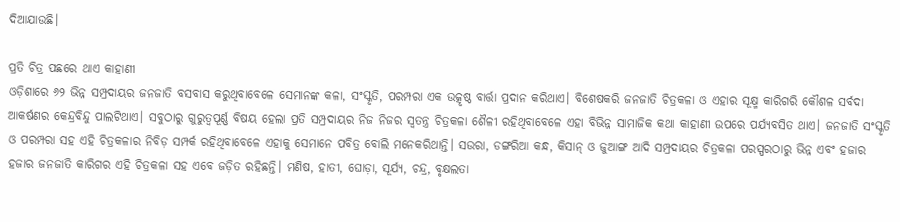ଦିଆଯାଉଛି।

ପ୍ରତି ଚିତ୍ର ପଛରେ ଥାଏ କାହାଣୀ
ଓଡ଼ିଶାରେ ୬୨ ଭିନ୍ନ ସମ୍ପ୍ରଦାୟର ଜନଜାତି ବସବାସ କରୁଥିବାବେଳେ ସେମାନଙ୍କ କଳା, ସଂସ୍କୃତି, ପରମ୍ପରା ଏକ ଉତ୍କୃଷ୍ଠ ବାର୍ତ୍ତା ପ୍ରଦାନ କରିଥାଏ। ବିଶେଷକରି ଜନଜାତି ଚିତ୍ରକଳା ଓ ଏହାର ସୂକ୍ଷ୍ମ କାରିଗରି କୌଶଳ ସର୍ବଦା ଆକର୍ଷଣର କେନ୍ଦ୍ରବିନ୍ଦୁ ପାଲଟିଥାଏ। ସବୁଠାରୁ ଗୁରୁତ୍ୱପୂର୍ଣ୍ଣ ବିଷୟ ହେଲା ପ୍ରତି ସମ୍ପ୍ରଦାୟର ନିଜ ନିଜର ସ୍ବତନ୍ତ୍ର ଚିତ୍ରକଳା ଶୈଳୀ ରହିଥିବାବେଳେ ଏହା ବିଭିନ୍ନ ସାମାଜିକ କଥା କାହାଣୀ ଉପରେ ପର୍ଯ୍ୟବସିତ ଥାଏ। ଜନଜାତି ସଂସ୍କୃତି ଓ ପରମ୍ପରା ସହ ଏହି ଚିତ୍ରକଳାର ନିବିଡ଼ ସମ୍ପର୍କ ରହିଥିବାବେଳେ ଏହାକୁ ସେମାନେ ପବିତ୍ର ବୋଲି ମନେକରିଥାନ୍ତି। ସଉରା, ଡଙ୍ଗରିଆ କନ୍ଧ, କିସାନ୍‌ ଓ ଜୁଆଙ୍ଗ ଆଦି ସମ୍ପ୍ରଦାୟର ଚିତ୍ରକଳା ପରସ୍ପରଠାରୁ ଭିନ୍ନ ଏବଂ ହଜାର ହଜାର ଜନଜାତି କାରିଗର ଏହି ଚିତ୍ରକଳା ସହ ଏବେ ଜଡ଼ିତ ରହିଛନ୍ତି। ମଣିଷ, ହାତୀ, ଘୋଡ଼ା, ସୂର୍ଯ୍ୟ, ଚନ୍ଦ୍ର, ବୃକ୍ଷଲତା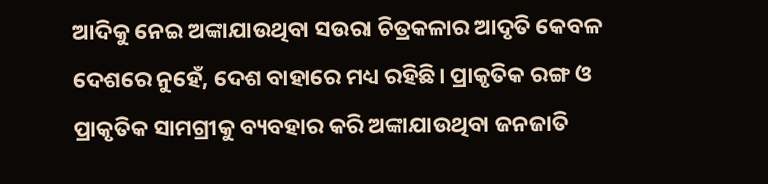ଆଦିକୁ ନେଇ ଅଙ୍କାଯାଉଥିବା ସଉରା ଚିତ୍ରକଳାର ଆଦୃତି କେବଳ ଦେଶରେ ନୁହେଁ, ଦେଶ ବାହାରେ ମଧ୍ୟ ରହିଛି। ପ୍ରାକୃତିକ ରଙ୍ଗ ଓ ପ୍ରାକୃତିକ ସାମଗ୍ରୀକୁ ବ୍ୟବହାର କରି ଅଙ୍କାଯାଉଥିବା ଜନଜାତି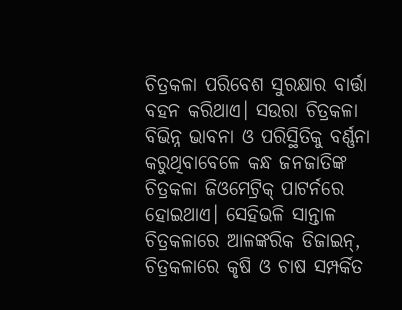ଚିତ୍ରକଳା ପରିବେଶ ସୁରକ୍ଷାର ବାର୍ତ୍ତା ବହନ କରିଥାଏ। ସଉରା ଚିତ୍ରକଳା ବିଭିନ୍ନ ଭାବନା ଓ ପରିସ୍ଥିତିକୁ ବର୍ଣ୍ଣନା କରୁଥିବାବେଳେ କନ୍ଧ ଜନଜାତିଙ୍କ ଚିତ୍ରକଳା ଜିଓମେଟ୍ରିକ୍‌ ପାଟର୍ନରେ ହୋଇଥାଏ। ସେହିଭଳି ସାନ୍ତାଳ ଚିତ୍ରକଳାରେ ଆଳଙ୍କରିକ ଡିଜାଇନ୍‌, ଚିତ୍ରକଳାରେ କୃଷି ଓ ଚାଷ ସମ୍ପର୍କିତ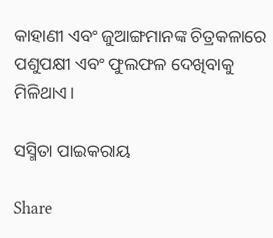କାହାଣୀ ଏବଂ ଜୁଆଙ୍ଗମାନଙ୍କ ଚିତ୍ରକଳାରେ ପଶୁପକ୍ଷୀ ଏବଂ ଫୁଲଫଳ ଦେଖିବାକୁ ମିଳିଥାଏ।

ସସ୍ମିତା ପାଇକରାୟ

Share